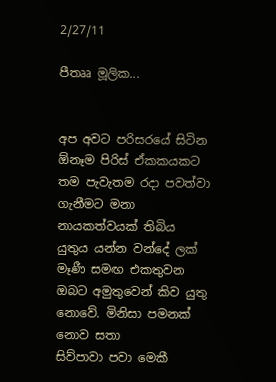2/27/11

පීතෲ මූලික...


අප අවට පරිසරයේ සිටින ඕනෑම පිරිස් ඒකකයකට තම පැවැතම රදා පවත්වා ගැනීමට මනා නායකත්වයක් තිබිය යුතුය යන්න වන්දේ ලක් මෑණී සමඟ එකතුවන ඔබට අමුතුවෙන් කිව යුතු නොවේ. මිනිසා පමනක් නොව සතා
සිව්පාවා පවා මෙකී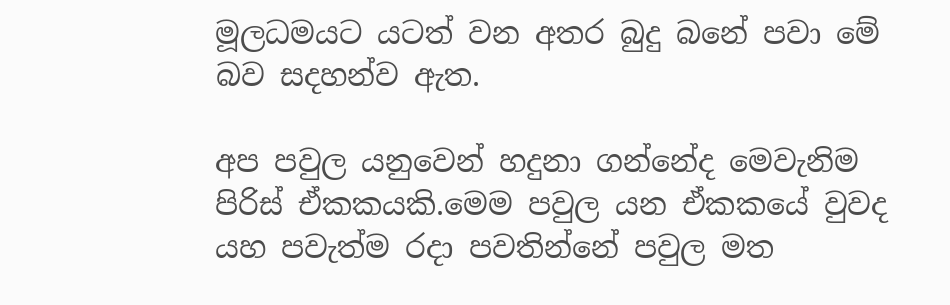මූලධමයට යටත් වන අතර බුදු බනේ පවා මේ බව සදහන්ව ඇත.

අප පවුල යනුවෙන් හදුනා ගන්නේද මෙවැනිම පිරිස් ඒකකයකි.මෙම පවුල යන ඒකකයේ වුවද යහ පවැත්ම රදා පවතින්නේ පවුල මත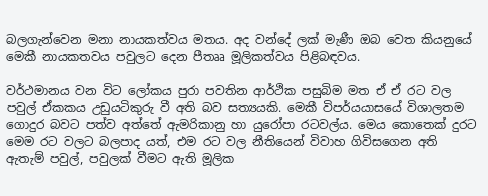බලගැන්වෙන මනා නායකත්වය මතය. අද වන්දේ ලක් මැණී ඔබ වෙත කියනුයේ මෙකී නායකතවය පවුලට දෙන පීතෲ මූලිකත්වය පිළිබඳවය.

වර්ථමානය වන විට ලෝකය පුරා පවතින ආර්ථික පසුබිම මත ඒ ඒ රට වල පවුල් ඒකකය උඩුයටිකුරු වී අති බව සත්‍යයකි. මෙකී විපර්යයාසයේ විශාලතම ගොදුර බවට පත්ව අත්තේ ඇමරිකානු හා යුරෝපා රටවල්ය. මෙය කොතෙක් දුරට මෙම රට වලට බලපාද යත්, එම රට වල නීතියෙන් විවාහ ගිවිසගෙන අති ඇතැම් පවුල්, පවුලක් වීමට ඇති මූලික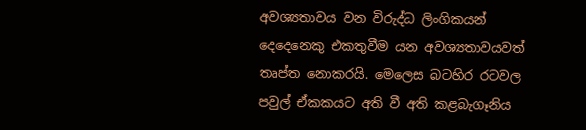අවශ්‍යතාවය වන විරුද්ධ ලිංගිකයන් දෙදෙනෙකු එකතුවීම යන අවශ්‍යතාවයවත් තෘප්ත නොකරයි. මෙලෙස බටහිර රටවල පවුල් ඒකකයට අති වී අති කළබැගෑනිය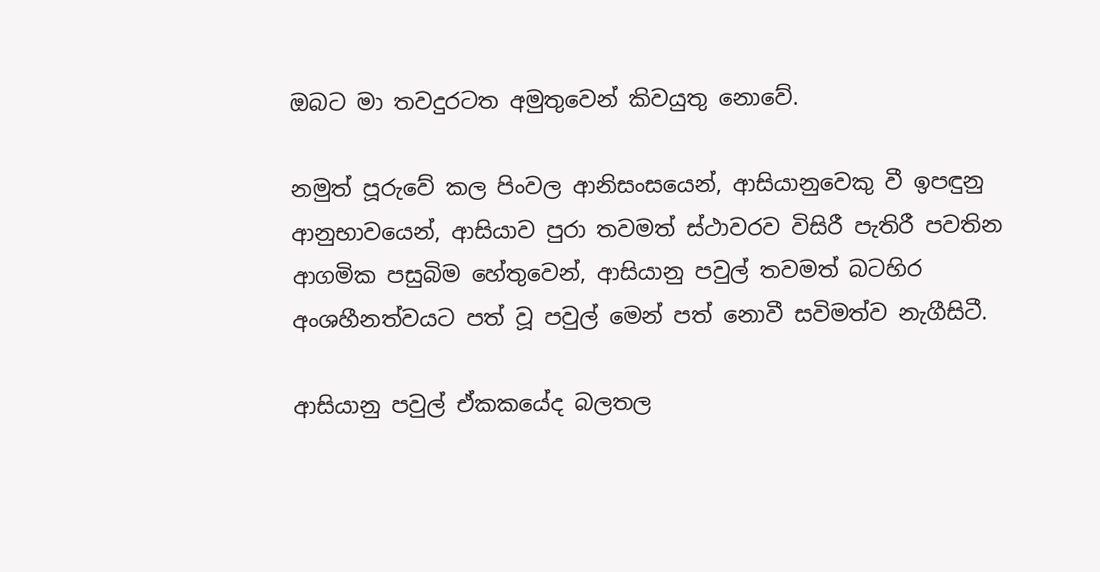ඔබට මා තවදුරටත අමුතුවෙන් කිවයුතු නොවේ.

නමුත් පූරුවේ කල පිංවල ආනිසංසයෙන්, ආසියානුවෙකු වී ඉපඳුනු ආනුභාවයෙන්, ආසියාව පුරා තවමත් ස්ථාවරව විසිරී පැතිරී පවතින ආගමික පසුබිම හේතුවෙන්, ආසියානු පවුල් තවමත් බටහිර අංශහීනත්වයට පත් වූ පවුල් මෙන් පත් නොවී සවිමත්ව නැගීසිටී.

ආසියානු පවුල් ඒකකයේද බලතල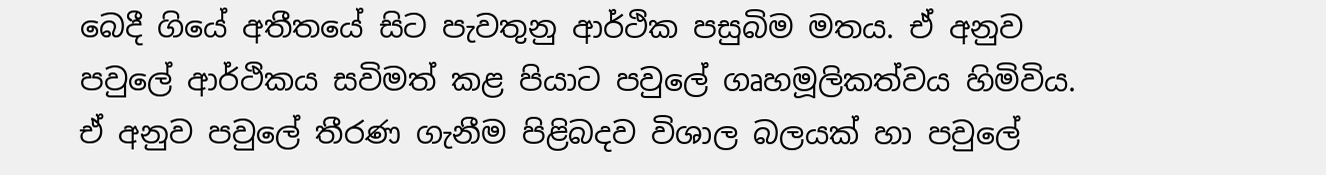බෙදී ගියේ අතීතයේ සිට පැවතුනු ආර්ථික පසුබිම මතය. ඒ අනුව පවුලේ ආර්ථිකය සවිමත් කළ පියාට පවුලේ ගෘහමූලිකත්වය හිමිවිය. ඒ අනුව පවුලේ තීරණ ගැනීම පිළිබදව විශාල බලයක් හා පවුලේ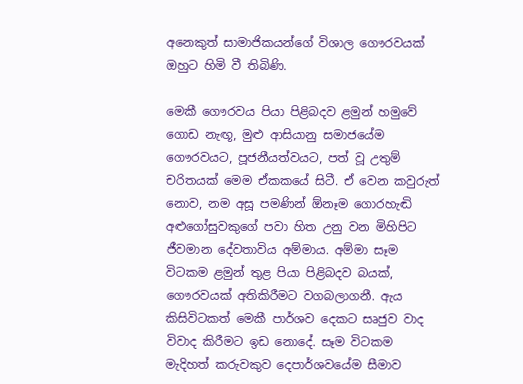අනෙකුත් සාමාජිකයන්ගේ විශාල ගෞරවයක් ඔහුට හිමි වී තිබිණි.

මෙකී ගෞරවය පියා පිළිබදව ළමුන් හමුවේ ගොඩ නැඟූ, මුළු ආසියානු සමාජයේම ගෞරවයට, පූජනීයත්වයට, පත් වූ උතුම් චරිතයක් මෙම ඒකකයේ සිටී. ඒ වෙන කවුරුත් නොව, නම අසූ පමණින් ඕනෑම ගොරහැඬි අළුගෝසුවකුගේ පවා හිත උනු වන මිහිපිට ජීවමාන දේවතාවිය අම්මාය. අම්මා සෑම විටකම ළමුන් තුළ පියා පිළිබදව බයක්, ගෞරවයක් අතිකිරීමට වගබලාගනී. ඇය කිසිවිටකත් මෙකී පාර්ශව දෙකට සෘජුව වාද විවාද කිරීමට ඉඩ නොදේ. සෑම විටකම මැදිහත් කරුවකුව දෙපාර්ශවයේම සීමාව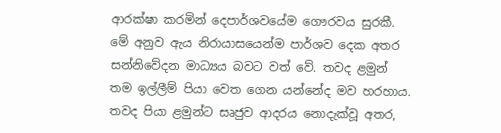ආරක්ෂා කරමින් දෙපාර්ශවයේම ගෞරවය සුරකී. මේ අනුව ඇය නිරායාසයෙන්ම පාර්ශව දෙක අතර සන්නිවේදන මාධ්‍යය බවට වත් වේ. තවද ළමුන් තම ඉල්ලීම් පියා වෙත ගෙන යන්නේද මව හරහාය. තවද පියා ළමුන්ට සෘජුව ආදරය නොදැක්වූ අතර,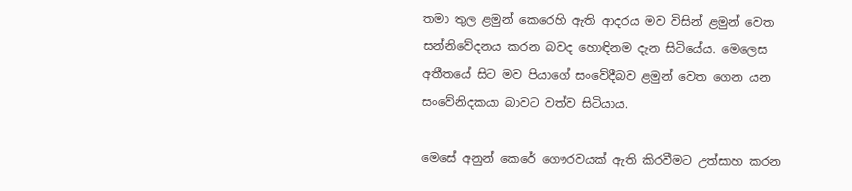තමා තුල ළමුන් කෙරෙහි ඇති ආදරය මව විසින් ළමුන් වෙත සන්නිවේදනය කරන බවද හොඳිනම දැන සිටියේය. මෙලෙස අතීතයේ සිට මව පියාගේ සංවේදීබව ළමුන් වෙත ගෙන යන සංවේනිදකයා බාවට වත්ව සිටියාය.

මෙසේ අනුන් කෙරේ ගෞරවයක් ඇති කිරවීමට උත්සාහ කරන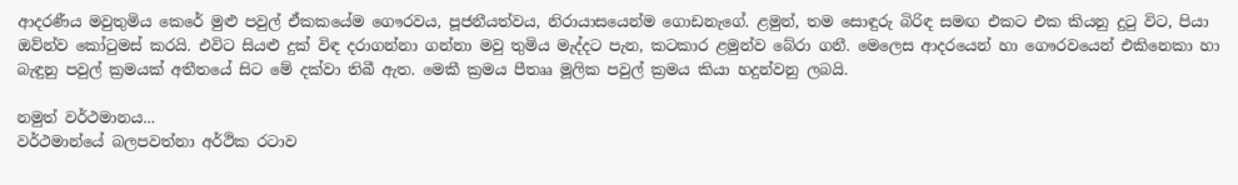ආදරණීය මවුතුමිය කෙරේ මුළු පවුල් ඒකකයේම ගෞරවය, පූජනීයත්වය, නිරායාසයෙන්ම ගොඩනැගේ. ළමුන්, තම සොඳුරු බිරිඳ සමඟ එකට එක කියනු දුටු විට, පියා ඔව්න්ව කෝටුමස් කරයි. එවිට සියළු දුක් විඳ දරාගන්නා ගන්නා මවු තුමිය මැද්දට පැන, කටකාර ළමුන්ව බේරා ගනී. මෙලෙස ආදරයෙන් හා ගෞරවයෙන් එකිනෙකා හා බැඳුනු පවුල් ක්‍රමයක් අතීතයේ සිට මේ දක්වා තිබී ඇත. මෙකී ක්‍රමය පීතෲ මූලික පවුල් ක්‍රමය කියා හදුන්වනු ලබයි.

නමුත් වර්ථමානය...
වර්ථමාන්යේ බලපවත්නා අර්ථික රටාව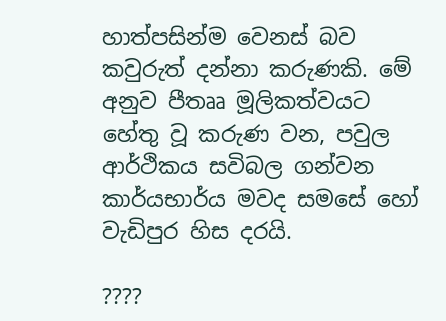හාත්පසින්ම වෙනස් බව කවුරුත් දන්නා කරුණකි. මේ අනුව පීතෲ මූලිකත්වයට හේතු වූ කරුණ වන, පවුල ආර්ථිකය සවිබල ගන්වන කාර්යභාර්ය මවද සමසේ හෝ වැඩිපුර හිස දරයි.

????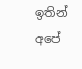ඉතින් අපේ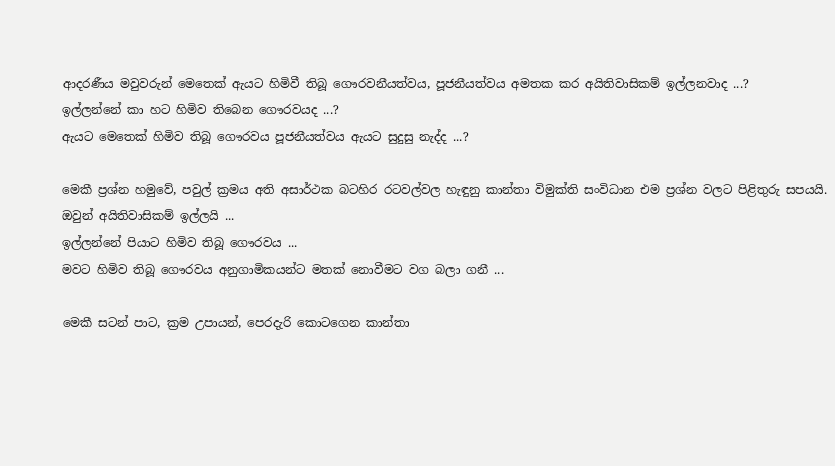ආදරණීය මවුවරුන් මෙතෙක් ඇයට හිමිවී තිබූ ගෞරවනීයත්වය, පූජනීයත්වය අමතක කර අයිතිවාසිකම් ඉල්ලනවාද ...?
ඉල්ලන්නේ කා හට හිමිව තිබෙන ගෞරවයද ...?
ඇයට මෙතෙක් හිමිව තිබූ ගෞරවය පූජනීයත්වය ඇයට සුදුසු නැද්ද ...?

මෙකී ප්‍රශ්න හමුවේ, පවුල් ක්‍රමය අති අසාර්ථක බටහිර රටවල්වල හැඳුනු කාන්තා විමුක්ති සංවිධාන එම ප්‍රශ්න වලට පිළිතුරු සපයයි.
ඔවුන් අයිතිවාසිකම් ඉල්ලයි ...
ඉල්ලන්නේ පියාට හිමිව තිබූ ගෞරවය ...
මවට හිමිව තිබූ ගෞරවය අනුගාමිකයන්ට මතක් නොවීමට වග බලා ගනී ...

මෙකී සටන් පාට, ක්‍රම උපායන්, පෙරදැරි කොටගෙන කාන්තා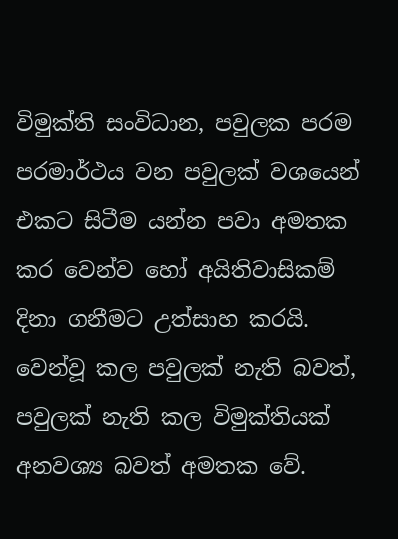විමුක්ති සංවිධාන, පවුලක පරම පරමාර්ථය වන පවුලක් වශයෙන් එකට සිටීම යන්න පවා අමතක කර වෙන්ව හෝ අයිතිවාසිකම් දිනා ගනීමට උත්සාහ කරයි. වෙන්වූ කල පවුලක් නැති බවත්, පවුලක් නැති කල විමුක්තියක් අනවශ්‍ය බවත් අමතක වේ.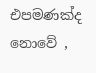එපමණක්ද නොවේ ,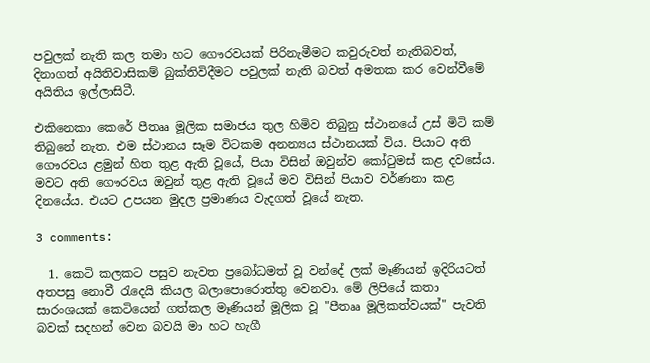පවුලක් නැති කල තමා හට ගෞරවයක් පිරිනැමීමට කවුරුවත් නැතිබවත්, දිනාගත් අයිතිවාසිකම් බුක්තිවිදීමට පවුලක් නැති බවත් අමතක කර වෙන්වීමේ අයිතිය ඉල්ලාසිටී.

එකිනෙකා කෙරේ පීතෲ මූලික සමාජය තුල හිමිව තිබුනු ස්ථානයේ උස් මිටි කම් තිබුනේ නැත. එම ස්ථානය සෑම විටකම අනන්‍යය ස්ථානයක් විය. පියාට අති ගෞරවය ළමුන් හිත තුළ ඇති වූයේ, පියා විසින් ඔවුන්ව කෝටුමස් කළ දවසේය. මවට අති ගෞරවය ඔවුන් තුළ ඇති වූයේ මව විසින් පියාව වර්ණනා කළ දිනයේය. එයට උපයන මුදල ප්‍රමාණය වැදගත් වූයේ නැත.

3 comments:

  1. කෙටි කලකට පසුව නැවත ප්‍රබෝධමත් වූ වන්දේ ලක් මෑණියන් ඉදිරියටත් අතපසු නොවී රැදෙයි කියල බලාපොරොත්තු වෙනවා. මේ ලිපියේ කතා සාරංශයක් කෙටියෙන් ගත්කල මෑණියන් මූලික වූ "පීතෲ මූලිකත්වයක්" පැවති බවක් සදහන් වෙන බවයි මා හට හැගී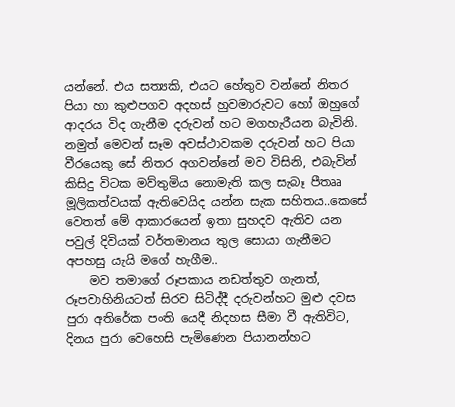යන්නේ. එය සත්‍යකි, එයට හේතුව වන්නේ නිතර පියා හා කුළුපගව අදහස් හුවමාරුවට හෝ ඔහුගේ ආදරය විද ගැනීම දරුවන් හට මගහැරීයන බැවිනි. නමුත් මෙවන් සෑම අවස්ථාවකම දරුවන් හට පියා වීරයෙකු සේ නිතර අගවන්නේ මව විසිනි, එබැවින් කිසිදු විටක මව්තුමිය නොමැති කල සැබෑ පීතෲ මූලිකත්වයක් ඇතිවෙයිද යන්න සැක සහිතය..කෙසේ වෙතත් මේ ආකාරයෙන් ඉතා සුහදව ඇතිව යන පවුල් දිවියක් වර්තමානය තුල‍ සොයා ගැනීමට අපහසු යැයි මගේ හැගීම..
    මව තමාගේ රූපකාය නඩත්තුව ගැනත්, රූපවාහිනියටත් සිරව සිටිද්දී දරුවන්හට මුළු දවස පුරා අතිරේක පංති යෙදී නිදහස සීමා වී ඇතිවිට, දිනය පුරා වෙහෙසි පැමි‍ණෙන පියානන්හට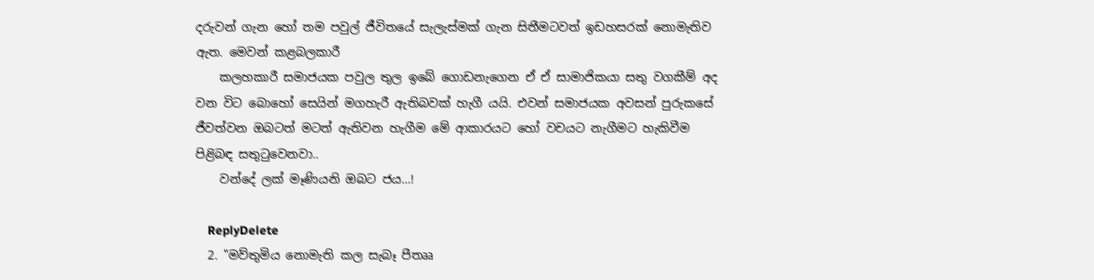දරුවන් ගැන ‍හෝ තම පවුල් ජීවි‍තයේ සැලැස්මක් ගැන සිතීමටවත් ඉඩහසරක් නොමැතිව ඇත. මෙවන් කළබලකාරී
    කලහකාරී සමාජයක පවුල තුල ඉබේ ගොඩනැගෙන ඒ ඒ සාමාජිකයා සතු වගකීම් අද වන විට බොහෝ සෙයින් මගහැරී ඇතිබවක් හැගී යයි. එවන් සමාජයක අවසන් පුරුකසේ ජීවත්වන ඔබටත් මටත් ඇතිවන හැගීම මේ ආකාරයට හෝ වචයට නැගීමට හැකිවීම පිළිබඳ සතුටුවෙනවා..
    වන්දේ ලක් මෑණියනි ඔබට ජය...!

    ReplyDelete
  2. "මව්තුමිය නොමැති කල සැබෑ පීතෲ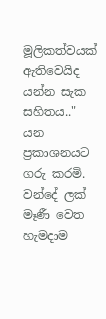මූලිකත්වයක් ඇතිවෙයිද යන්න සැක සහිතය.." යන ප්‍රකාශනයට ගරු කරමි. වන්දේ ලක් මෑණී වෙත හැමදාම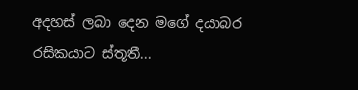අදහස් ලබා දෙන මගේ දයාබර රසිකයාට ස්තූතී...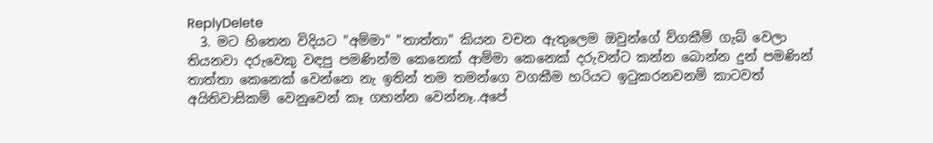ReplyDelete
  3. මට හිතෙන විදියට "අම්මා" "තාත්තා" කියන වචන ඇතුලෙම ඔවුන්ගේ ව්ගකීම් ගැබ් වෙලා තියනවා දරුවෙකු වඳපු පමණින්ම කෙනෙක් ආම්මා කෙනෙක් දරුවන්ට කන්න බොන්න දුන් පමණින් තාත්තා කෙනෙක් වෙන්නෙ නැ ඉතින් තම තමන්ගෙ වගකීම හරියට ඉටුකරනවනම් කාටවත් අයිතිවාසිකම් වෙනුවෙන් කෑ ගහන්න වෙන්නෑ..අපේ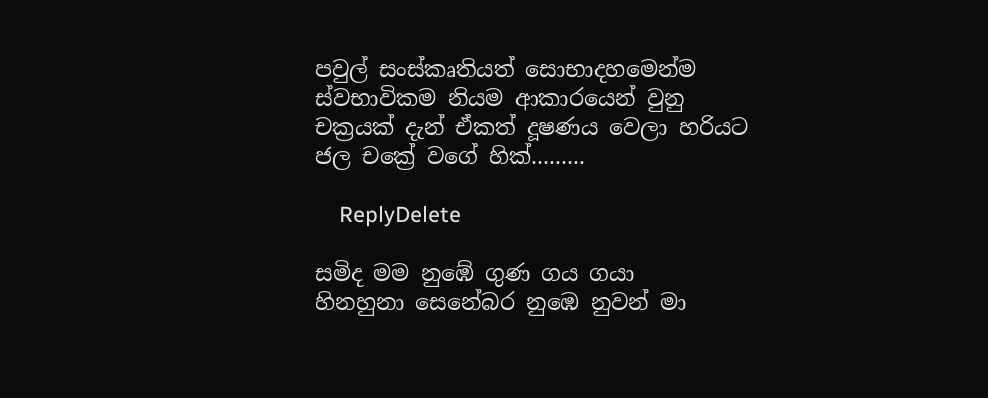පවුල් සංස්කෘතියත් සොභාදහමෙන්ම ස්වභාවිකම නියම ආකාරයෙන් වුනු චක්‍රයක් දැන් ඒකත් දූෂණය වෙලා හරියට ජල චක්‍රේ වගේ හික්.........

    ReplyDelete

සමිද මම නුඹේ ගුණ ගය ගයා                   හිනහුනා සෙනේබර නුඹෙ නුවන් මා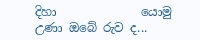දිහා              යොමු උණා ඔබේ රුව ද...